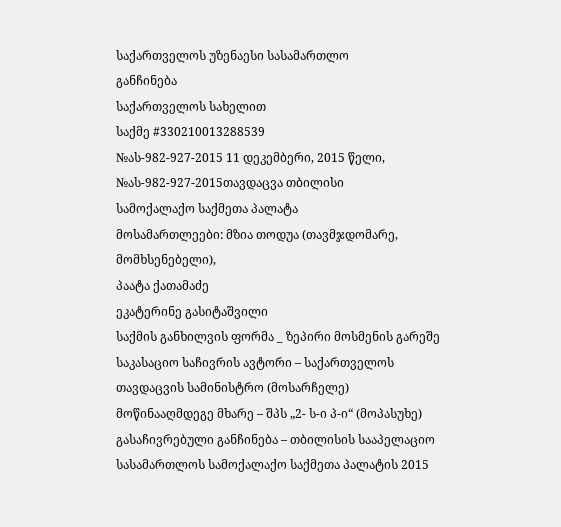საქართველოს უზენაესი სასამართლო
განჩინება
საქართველოს სახელით
საქმე #330210013288539
№ას-982-927-2015 11 დეკემბერი, 2015 წელი,
№ას-982-927-2015თავდაცვა თბილისი
სამოქალაქო საქმეთა პალატა
მოსამართლეები: მზია თოდუა (თავმჯდომარე, მომხსენებელი),
პაატა ქათამაძე
ეკატერინე გასიტაშვილი
საქმის განხილვის ფორმა _ ზეპირი მოსმენის გარეშე
საკასაციო საჩივრის ავტორი – საქართველოს თავდაცვის სამინისტრო (მოსარჩელე)
მოწინააღმდეგე მხარე – შპს „2- ს-ი პ-ი“ (მოპასუხე)
გასაჩივრებული განჩინება – თბილისის სააპელაციო სასამართლოს სამოქალაქო საქმეთა პალატის 2015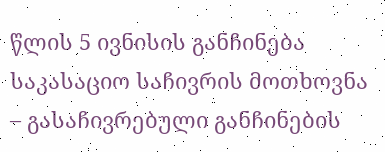წლის 5 ივნისის განჩინება
საკასაციო საჩივრის მოთხოვნა – გასაჩივრებული განჩინების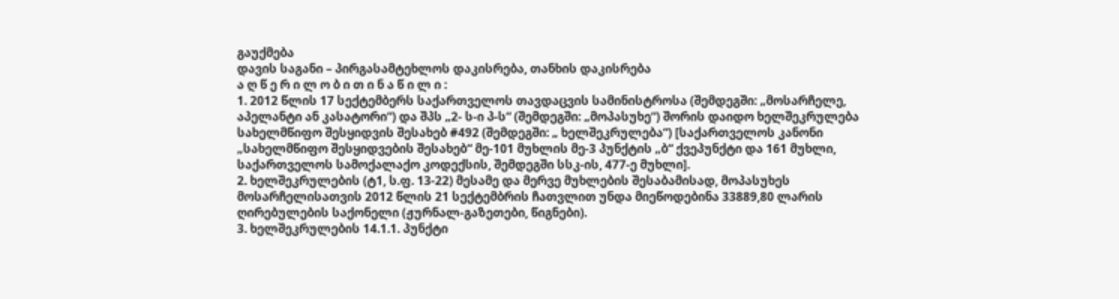გაუქმება
დავის საგანი – პირგასამტეხლოს დაკისრება, თანხის დაკისრება
ა ღ წ ე რ ი ლ ო ბ ი თ ი ნ ა წ ი ლ ი :
1. 2012 წლის 17 სექტემბერს საქართველოს თავდაცვის სამინისტროსა (შემდეგში: „მოსარჩელე, აპელანტი ან კასატორი“) და შპს „2- ს-ი პ-ს“ (შემდეგში: „მოპასუხე“) შორის დაიდო ხელშეკრულება სახელმწიფო შესყიდვის შესახებ #492 (შემდეგში: „ ხელშეკრულება“) [საქართველოს კანონი „სახელმწიფო შესყიდვების შესახებ“ მე-101 მუხლის მე-3 პუნქტის „ბ“ ქვეპუნქტი და 161 მუხლი, საქართველოს სამოქალაქო კოდექსის, შემდეგში სსკ-ის, 477-ე მუხლი].
2. ხელშეკრულების (ტ1, ს.ფ. 13-22) მესამე და მერვე მუხლების შესაბამისად, მოპასუხეს მოსარჩელისათვის 2012 წლის 21 სექტემბრის ჩათვლით უნდა მიეწოდებინა 33889,80 ლარის ღირებულების საქონელი (ჟურნალ-გაზეთები, წიგნები).
3. ხელშეკრულების 14.1.1. პუნქტი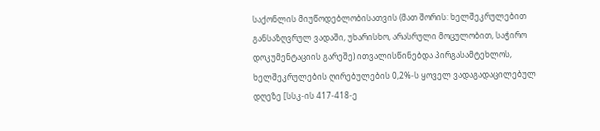საქონლის მიუწოდებლობისათვის (მათ შორის: ხელშეკრულებით განსაზღვრულ ვადაში, უხარისხო, არასრული მოცულობით, საჭირო დოკუმენტაციის გარეშე) ითვალისწინებდა პირგასამტეხლოს, ხელშეკრულების ღირებულების 0,2%-ს ყოველ ვადაგადაცილებულ დღეზე [სსკ-ის 417-418-ე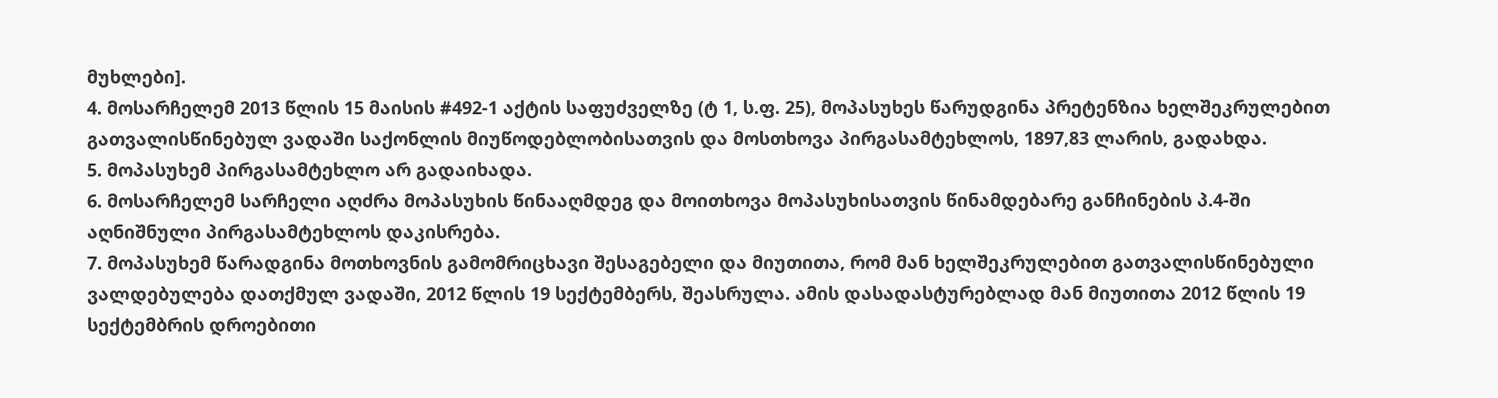მუხლები].
4. მოსარჩელემ 2013 წლის 15 მაისის #492-1 აქტის საფუძველზე (ტ 1, ს.ფ. 25), მოპასუხეს წარუდგინა პრეტენზია ხელშეკრულებით გათვალისწინებულ ვადაში საქონლის მიუწოდებლობისათვის და მოსთხოვა პირგასამტეხლოს, 1897,83 ლარის, გადახდა.
5. მოპასუხემ პირგასამტეხლო არ გადაიხადა.
6. მოსარჩელემ სარჩელი აღძრა მოპასუხის წინააღმდეგ და მოითხოვა მოპასუხისათვის წინამდებარე განჩინების პ.4-ში აღნიშნული პირგასამტეხლოს დაკისრება.
7. მოპასუხემ წარადგინა მოთხოვნის გამომრიცხავი შესაგებელი და მიუთითა, რომ მან ხელშეკრულებით გათვალისწინებული ვალდებულება დათქმულ ვადაში, 2012 წლის 19 სექტემბერს, შეასრულა. ამის დასადასტურებლად მან მიუთითა 2012 წლის 19 სექტემბრის დროებითი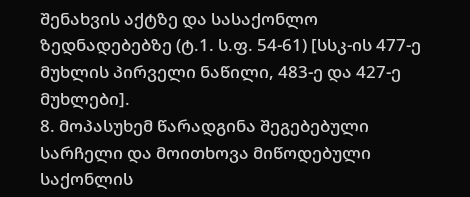შენახვის აქტზე და სასაქონლო ზედნადებებზე (ტ.1. ს.ფ. 54-61) [სსკ-ის 477-ე მუხლის პირველი ნაწილი, 483-ე და 427-ე მუხლები].
8. მოპასუხემ წარადგინა შეგებებული სარჩელი და მოითხოვა მიწოდებული საქონლის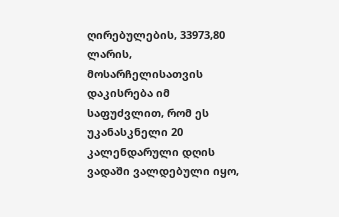ღირებულების, 33973,80 ლარის, მოსარჩელისათვის დაკისრება იმ საფუძვლით, რომ ეს უკანასკნელი 20 კალენდარული დღის ვადაში ვალდებული იყო,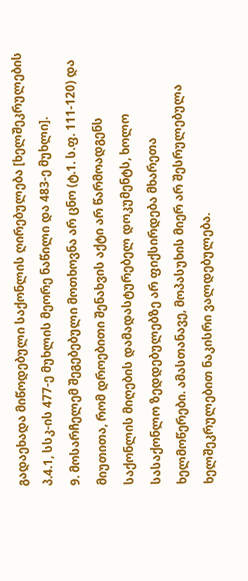გადაეხადა მიწოდებული საქონლის ღირებულება [ხელშეკრულების პ.4.1, სსკ-ის 477-ე მუხლის მეორე ნაწილი და 483-ე მუხლი].
9. მოსარჩელემ შეგებებული მოთხოვნა არ ცნო (ტ.1. ს.ფ. 111-120) და მიუთითა, რომ დროებითი შენახვის აქტი არ წარმოადგენს საქონლის მიღების დამადასტურებელ დოკუმენტს, ხოლო სასაქონლო ზედდებულებზე არ ფიქსირდება მხარეთა ხელმოწერები. ამასთანავე, მოპასუხის მიერ არ შესრულებულა ხელშეკრულებით ნაკისრი ვალდებულება.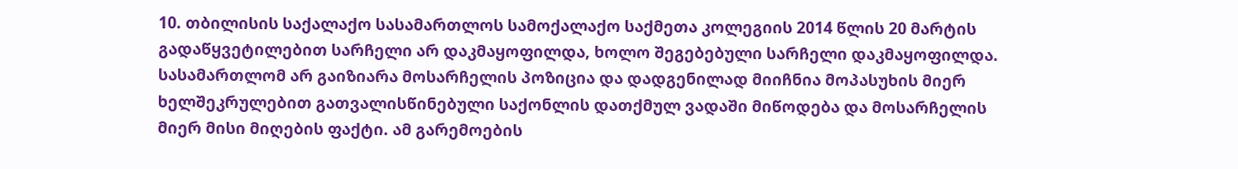10. თბილისის საქალაქო სასამართლოს სამოქალაქო საქმეთა კოლეგიის 2014 წლის 20 მარტის გადაწყვეტილებით სარჩელი არ დაკმაყოფილდა, ხოლო შეგებებული სარჩელი დაკმაყოფილდა. სასამართლომ არ გაიზიარა მოსარჩელის პოზიცია და დადგენილად მიიჩნია მოპასუხის მიერ ხელშეკრულებით გათვალისწინებული საქონლის დათქმულ ვადაში მიწოდება და მოსარჩელის მიერ მისი მიღების ფაქტი. ამ გარემოების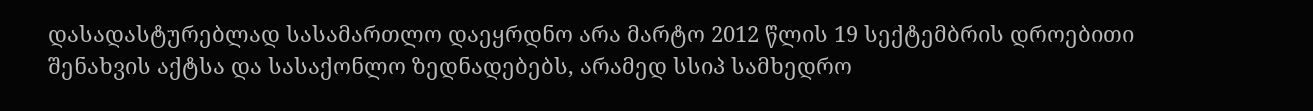დასადასტურებლად სასამართლო დაეყრდნო არა მარტო 2012 წლის 19 სექტემბრის დროებითი შენახვის აქტსა და სასაქონლო ზედნადებებს, არამედ სსიპ სამხედრო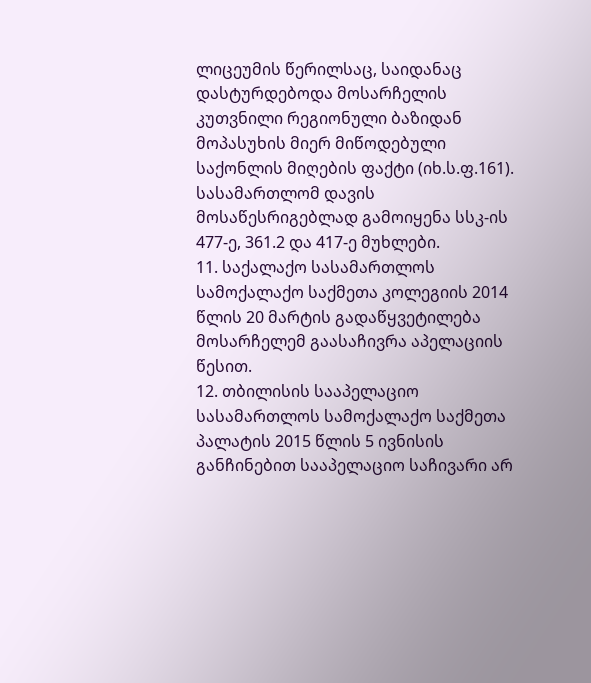ლიცეუმის წერილსაც, საიდანაც დასტურდებოდა მოსარჩელის კუთვნილი რეგიონული ბაზიდან მოპასუხის მიერ მიწოდებული საქონლის მიღების ფაქტი (იხ.ს.ფ.161). სასამართლომ დავის მოსაწესრიგებლად გამოიყენა სსკ-ის 477-ე, 361.2 და 417-ე მუხლები.
11. საქალაქო სასამართლოს სამოქალაქო საქმეთა კოლეგიის 2014 წლის 20 მარტის გადაწყვეტილება მოსარჩელემ გაასაჩივრა აპელაციის წესით.
12. თბილისის სააპელაციო სასამართლოს სამოქალაქო საქმეთა პალატის 2015 წლის 5 ივნისის განჩინებით სააპელაციო საჩივარი არ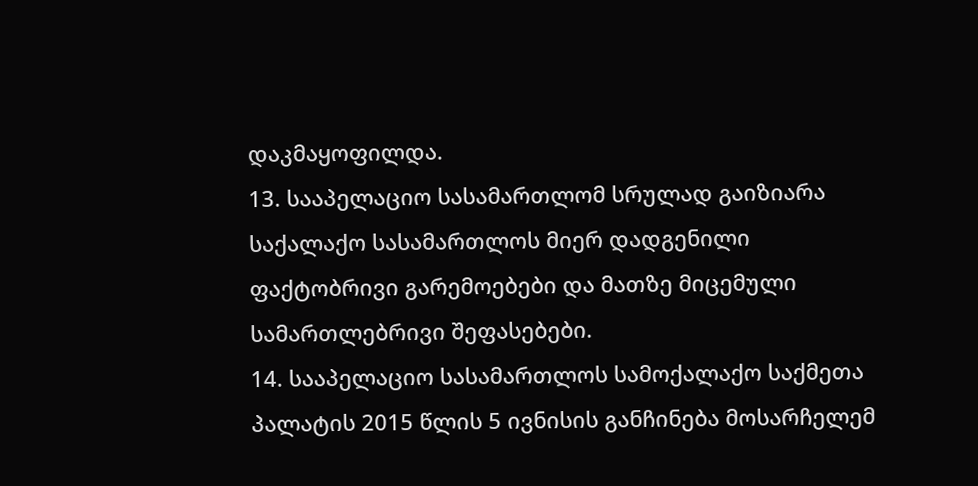დაკმაყოფილდა.
13. სააპელაციო სასამართლომ სრულად გაიზიარა საქალაქო სასამართლოს მიერ დადგენილი ფაქტობრივი გარემოებები და მათზე მიცემული სამართლებრივი შეფასებები.
14. სააპელაციო სასამართლოს სამოქალაქო საქმეთა პალატის 2015 წლის 5 ივნისის განჩინება მოსარჩელემ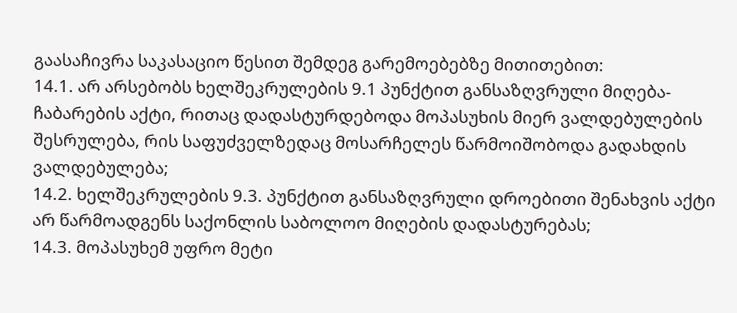გაასაჩივრა საკასაციო წესით შემდეგ გარემოებებზე მითითებით:
14.1. არ არსებობს ხელშეკრულების 9.1 პუნქტით განსაზღვრული მიღება-ჩაბარების აქტი, რითაც დადასტურდებოდა მოპასუხის მიერ ვალდებულების შესრულება, რის საფუძველზედაც მოსარჩელეს წარმოიშობოდა გადახდის ვალდებულება;
14.2. ხელშეკრულების 9.3. პუნქტით განსაზღვრული დროებითი შენახვის აქტი არ წარმოადგენს საქონლის საბოლოო მიღების დადასტურებას;
14.3. მოპასუხემ უფრო მეტი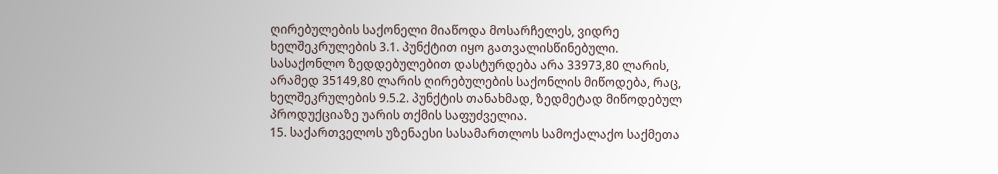ღირებულების საქონელი მიაწოდა მოსარჩელეს, ვიდრე ხელშეკრულების 3.1. პუნქტით იყო გათვალისწინებული. სასაქონლო ზედდებულებით დასტურდება არა 33973,80 ლარის, არამედ 35149,80 ლარის ღირებულების საქონლის მიწოდება, რაც, ხელშეკრულების 9.5.2. პუნქტის თანახმად, ზედმეტად მიწოდებულ პროდუქციაზე უარის თქმის საფუძველია.
15. საქართველოს უზენაესი სასამართლოს სამოქალაქო საქმეთა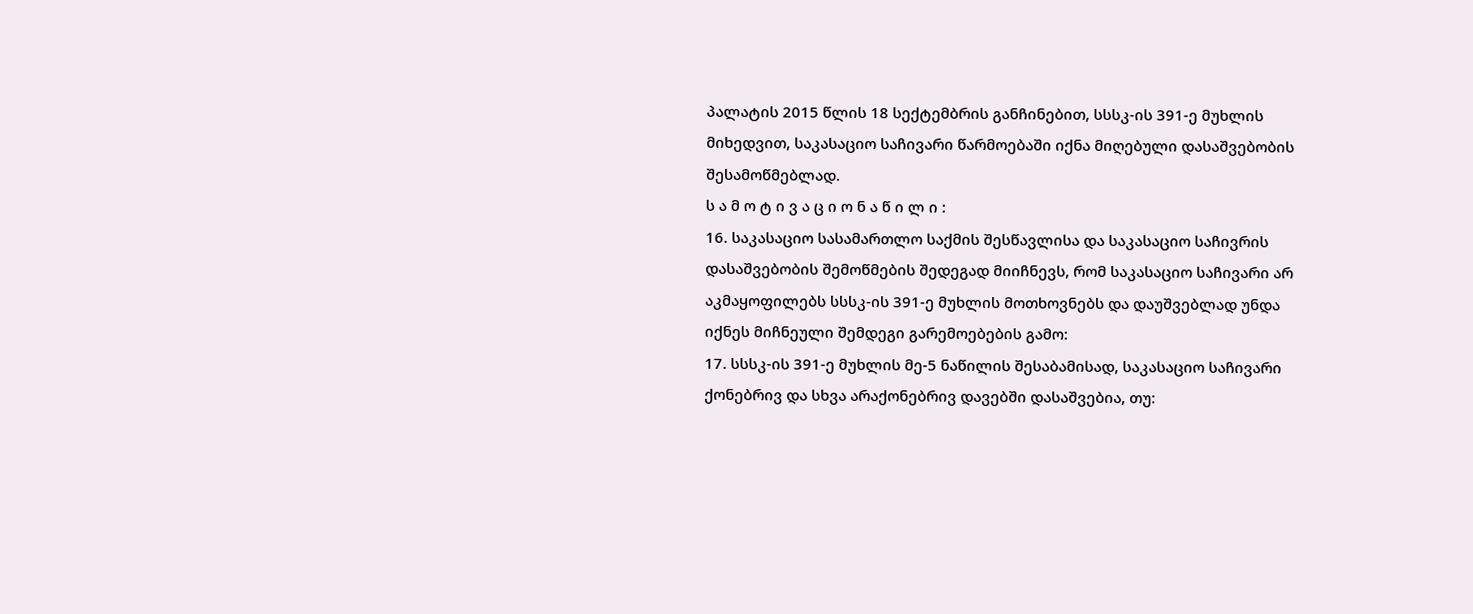პალატის 2015 წლის 18 სექტემბრის განჩინებით, სსსკ-ის 391-ე მუხლის მიხედვით, საკასაციო საჩივარი წარმოებაში იქნა მიღებული დასაშვებობის შესამოწმებლად.
ს ა მ ო ტ ი ვ ა ც ი ო ნ ა წ ი ლ ი :
16. საკასაციო სასამართლო საქმის შესწავლისა და საკასაციო საჩივრის დასაშვებობის შემოწმების შედეგად მიიჩნევს, რომ საკასაციო საჩივარი არ აკმაყოფილებს სსსკ-ის 391-ე მუხლის მოთხოვნებს და დაუშვებლად უნდა იქნეს მიჩნეული შემდეგი გარემოებების გამო:
17. სსსკ-ის 391-ე მუხლის მე-5 ნაწილის შესაბამისად, საკასაციო საჩივარი ქონებრივ და სხვა არაქონებრივ დავებში დასაშვებია, თუ: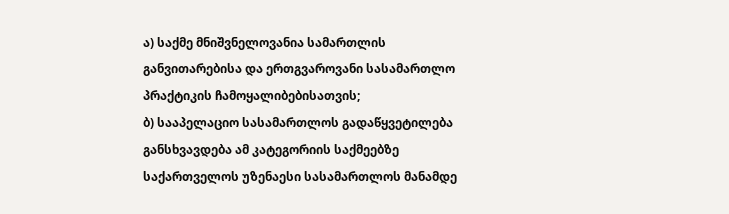ა) საქმე მნიშვნელოვანია სამართლის განვითარებისა და ერთგვაროვანი სასამართლო პრაქტიკის ჩამოყალიბებისათვის;
ბ) სააპელაციო სასამართლოს გადაწყვეტილება განსხვავდება ამ კატეგორიის საქმეებზე საქართველოს უზენაესი სასამართლოს მანამდე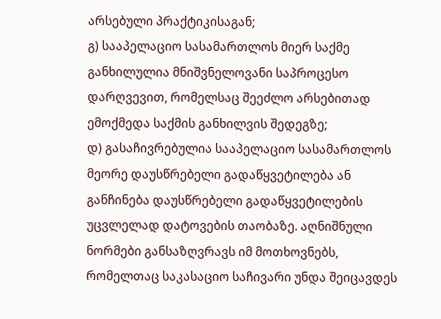არსებული პრაქტიკისაგან;
გ) სააპელაციო სასამართლოს მიერ საქმე განხილულია მნიშვნელოვანი საპროცესო დარღვევით, რომელსაც შეეძლო არსებითად ემოქმედა საქმის განხილვის შედეგზე;
დ) გასაჩივრებულია სააპელაციო სასამართლოს მეორე დაუსწრებელი გადაწყვეტილება ან განჩინება დაუსწრებელი გადაწყვეტილების უცვლელად დატოვების თაობაზე. აღნიშნული ნორმები განსაზღვრავს იმ მოთხოვნებს, რომელთაც საკასაციო საჩივარი უნდა შეიცავდეს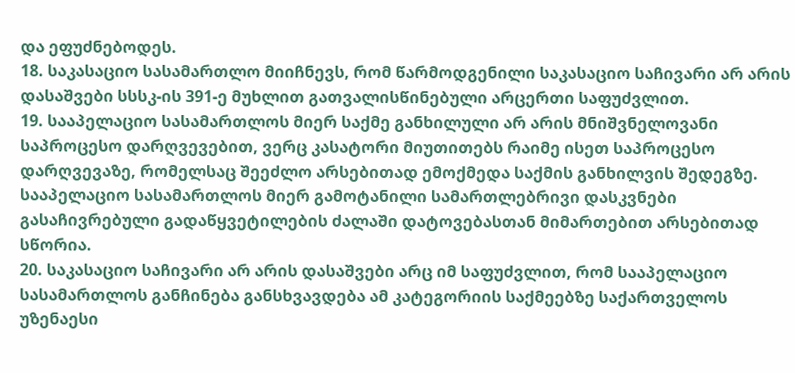და ეფუძნებოდეს.
18. საკასაციო სასამართლო მიიჩნევს, რომ წარმოდგენილი საკასაციო საჩივარი არ არის დასაშვები სსსკ-ის 391-ე მუხლით გათვალისწინებული არცერთი საფუძვლით.
19. სააპელაციო სასამართლოს მიერ საქმე განხილული არ არის მნიშვნელოვანი საპროცესო დარღვევებით, ვერც კასატორი მიუთითებს რაიმე ისეთ საპროცესო დარღვევაზე, რომელსაც შეეძლო არსებითად ემოქმედა საქმის განხილვის შედეგზე. სააპელაციო სასამართლოს მიერ გამოტანილი სამართლებრივი დასკვნები გასაჩივრებული გადაწყვეტილების ძალაში დატოვებასთან მიმართებით არსებითად სწორია.
20. საკასაციო საჩივარი არ არის დასაშვები არც იმ საფუძვლით, რომ სააპელაციო სასამართლოს განჩინება განსხვავდება ამ კატეგორიის საქმეებზე საქართველოს უზენაესი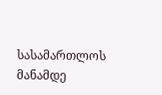სასამართლოს მანამდე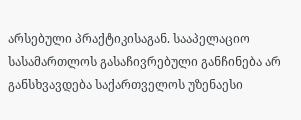არსებული პრაქტიკისაგან. სააპელაციო სასამართლოს გასაჩივრებული განჩინება არ განსხვავდება საქართველოს უზენაესი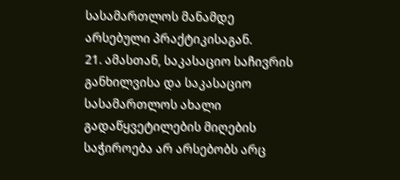სასამართლოს მანამდე არსებული პრაქტიკისაგან.
21. ამასთან, საკასაციო საჩივრის განხილვისა და საკასაციო სასამართლოს ახალი გადაწყვეტილების მიღების საჭიროება არ არსებობს არც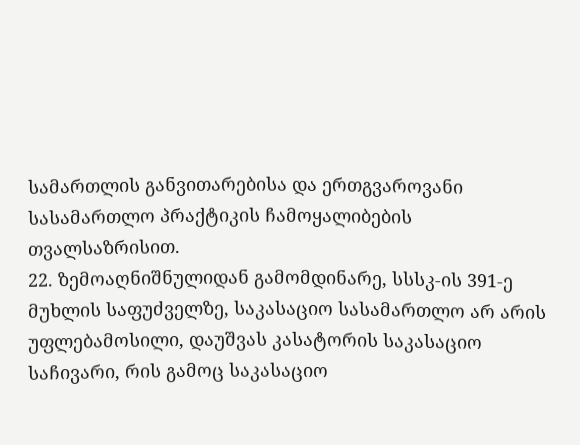სამართლის განვითარებისა და ერთგვაროვანი სასამართლო პრაქტიკის ჩამოყალიბების თვალსაზრისით.
22. ზემოაღნიშნულიდან გამომდინარე, სსსკ-ის 391-ე მუხლის საფუძველზე, საკასაციო სასამართლო არ არის უფლებამოსილი, დაუშვას კასატორის საკასაციო საჩივარი, რის გამოც საკასაციო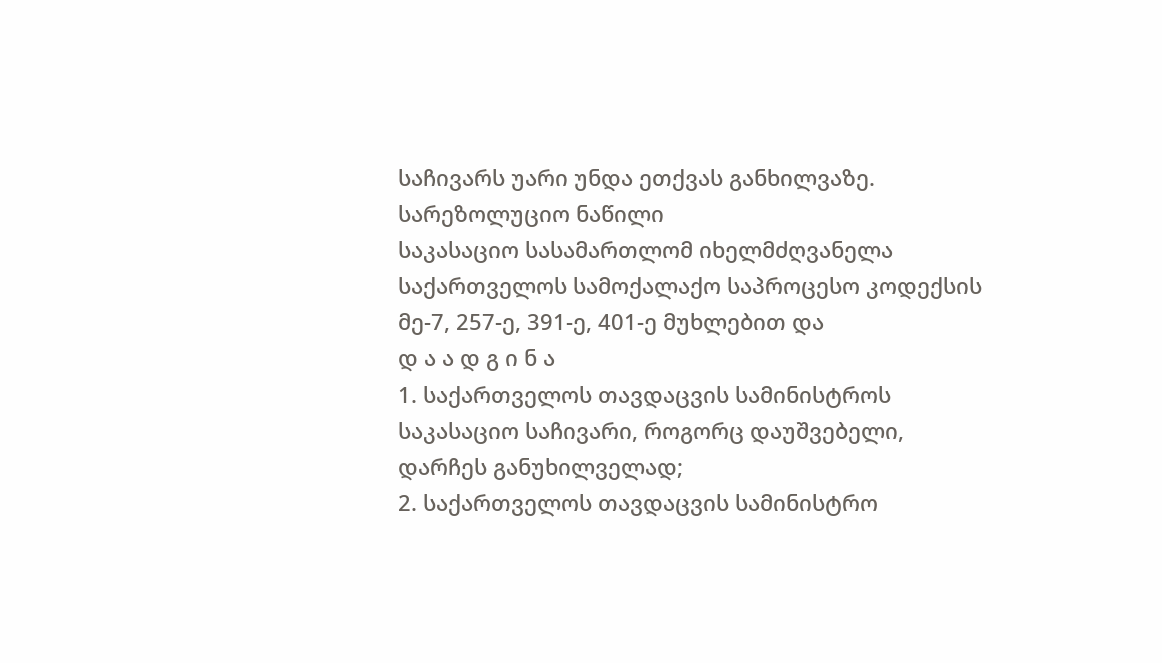საჩივარს უარი უნდა ეთქვას განხილვაზე.
სარეზოლუციო ნაწილი
საკასაციო სასამართლომ იხელმძღვანელა საქართველოს სამოქალაქო საპროცესო კოდექსის მე-7, 257-ე, 391-ე, 401-ე მუხლებით და
დ ა ა დ გ ი ნ ა
1. საქართველოს თავდაცვის სამინისტროს საკასაციო საჩივარი, როგორც დაუშვებელი, დარჩეს განუხილველად;
2. საქართველოს თავდაცვის სამინისტრო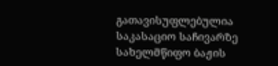გათავისუფლებულია საკასაციო საჩივარზე სახელმწიფო ბაჟის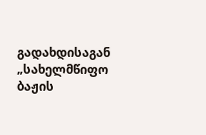გადახდისაგან „სახელმწიფო ბაჟის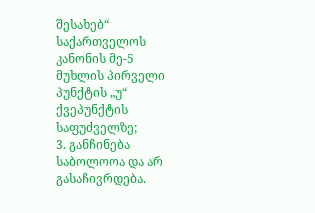შესახებ“ საქართველოს კანონის მე-5 მუხლის პირველი პუნქტის „უ“ ქვეპუნქტის საფუძველზე;
3. განჩინება საბოლოოა და არ გასაჩივრდება.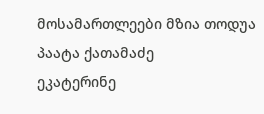მოსამართლეები მზია თოდუა
პაატა ქათამაძე
ეკატერინე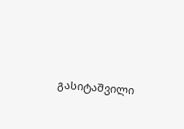გასიტაშვილი